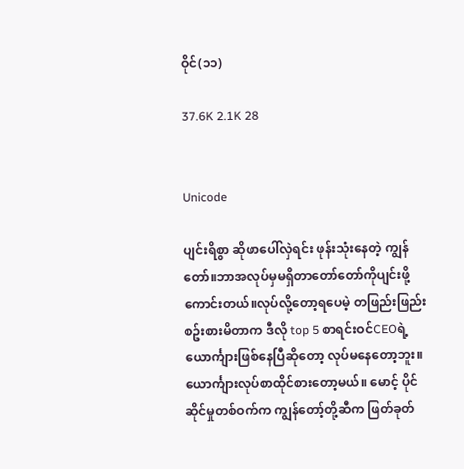ဝိုင်(၁၁)

37.6K 2.1K 28


Unicode

ပျင်းရိစွာ ဆိုဖာပေါ်လှဲရင်း ဖုန်းသုံးနေတဲ့ ကျွန်တော်။ဘာအလုပ်မှမရှိတာတော်တော်ကိုပျင်းဖို့ကောင်းတယ်။လုပ်လို့တော့ရပေမဲ့ တဖြည်းဖြည်းစဥ်းစားမိတာက ဒီလို top 5 စာရင်းဝင်CEOရဲ့ ယောင်္ကျားဖြစ်နေပြီဆိုတော့ လုပ်မနေတော့ဘူး။ ယောင်္ကျားလုပ်စာထိုင်စားတော့မယ်။ မောင့် ပိုင်ဆိုင်မှုတစ်ဝက်က ကျွန်တော့်တို့ဆီက ဖြတ်ခုတ်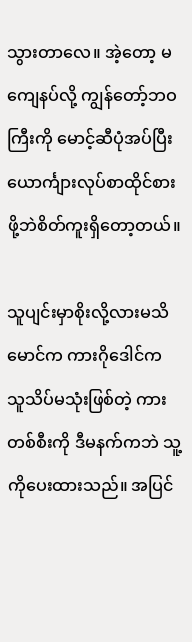သွားတာလေ။ အဲ့တော့ မကျေနပ်လို့ ကျွန်တော့်ဘဝကြီးကို မောင့်ဆီပုံအပ်ပြီး ယောင်္ကျားလုပ်စာထိုင်စား ဖို့ဘဲစိတ်ကူးရှိတော့တယ်။

သူပျင်းမှာစိုးလို့လားမသိ မောင်က ကားဂိုဒေါင်က သူသိပ်မသုံးဖြစ်တဲ့ ကားတစ်စီးကို ဒီမနက်ကဘဲ သူ့ကိုပေးထားသည်။ အပြင်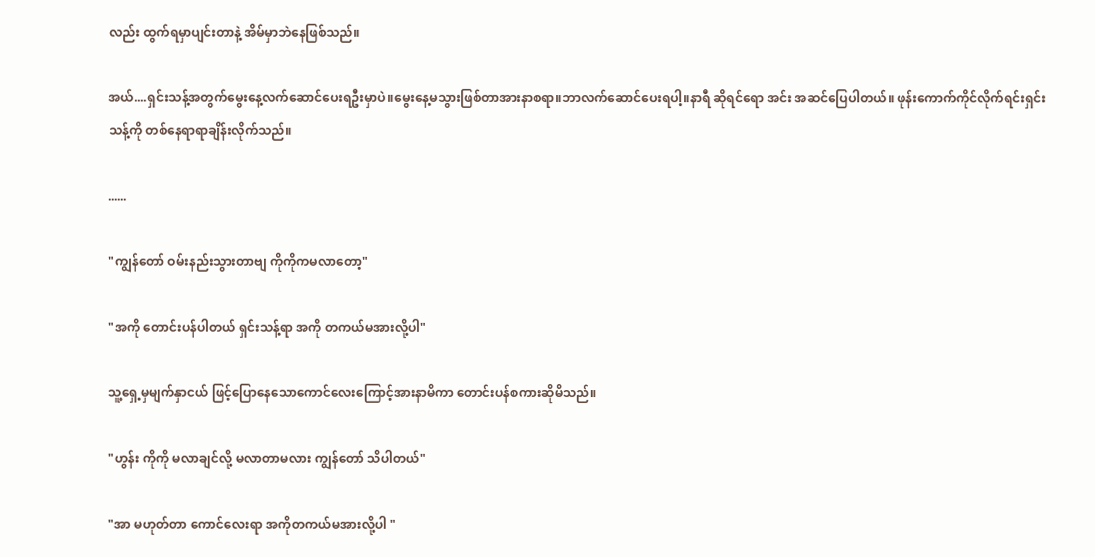လည်း ထွက်ရမှာပျင်းတာနဲ့ အိမ်မှာဘဲနေဖြစ်သည်။

အယ်....ရှင်းသန့်အတွက်မွေးနေ့လက်ဆောင်ပေးရဦးမှာပဲ။မွေးနေ့မသွားဖြစ်တာအားနာစရာ။ဘာလက်ဆောင်ပေးရပါ့။နာရီ ဆိုရင်ရော အင်း အဆင်ပြေပါတယ်။ ဖုန်းကောက်ကိုင်လိုက်ရင်းရှင်းသန့်ကို တစ်နေရာရာချိန်းလိုက်သည်။

......

"ကျွန်တော် ဝမ်းနည်းသွားတာဗျ ကိုကိုကမလာတော့"

"အကို တောင်းပန်ပါတယ် ရှင်းသန့်ရာ အကို တကယ်မအားလို့ပါ"

သူ့ရှေ့မှမျက်နှာငယ် ဖြင့်ပြောနေသောကောင်လေးကြောင့်အားနာမိကာ တောင်းပန်စကားဆိုမိသည်။

"ဟွန်း ကိုကို မလာချင်လို့ မလာတာမလား ကျွန်တော် သိပါတယ်"

"အာ မဟုတ်တာ ကောင်လေးရာ အကိုတကယ်မအားလို့ပါ "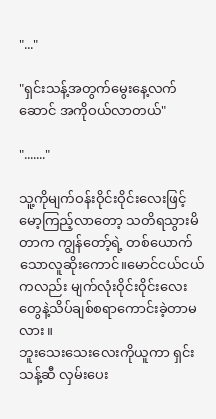"..."

"ရှင်းသန့်အတွက်မွေးနေ့လက်ဆောင် အကိုဝယ်လာတယ်"

"......."

သူ့ကိုမျက်ဝန်းဝိုင်းဝိုင်းလေးဖြင့် မော့ကြည့်လာတော့ သတိရသွားမိတာက ကျွန်တော့်ရဲ့ တစ်ယောက်သောလူဆိုးကောင်။မောင်ငယ်ငယ်ကလည်း မျက်လုံးဝိုင်းဝိုင်းလေးတွေနဲ့သိပ်ချစ်စရာကောင်းခဲ့တာမလား။
ဘူးသေးသေးလေးကိုယူကာ ရှင်းသန့်ဆီ လှမ်းပေး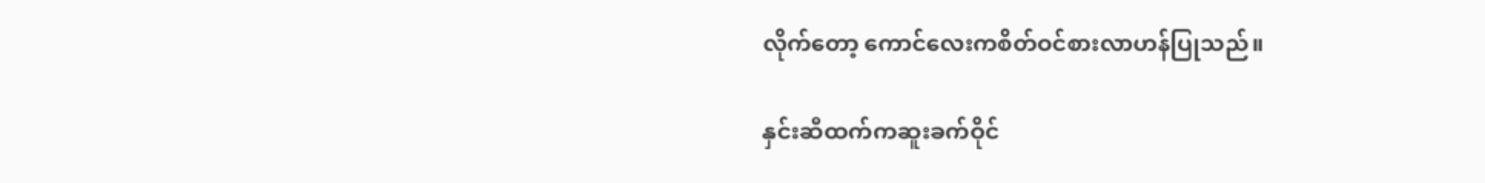လိုက်တော့ ကောင်လေးကစိတ်ဝင်စားလာဟန်ပြုသည်။

နှင်းဆီထက်ကဆူးခက်ဝိုင်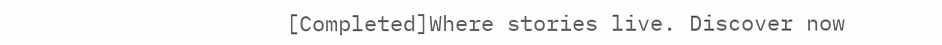[Completed]Where stories live. Discover now